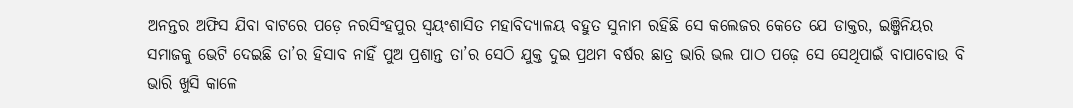ଅନନ୍ତର ଅଫିସ ଯିବା ବାଟରେ ପଡ଼େ ନରସିଂହପୁର ସ୍ବୟଂଶାସିତ ମହାବିଦ୍ୟାଳୟ ବହୁତ ସୁନାମ ରହିଛି ସେ କଲେଜର କେତେ ଯେ ଡାକ୍ତର, ଇଞ୍ଜିନିୟର ସମାଜକୁ ଭେଟି ଦେଇଛି ତା’ର ହିସାବ ନାହିଁ ପୁଅ ପ୍ରଶାନ୍ତ ତା’ର ସେଠି ଯୁକ୍ତ ଦୁଇ ପ୍ରଥମ ବର୍ଷର ଛାତ୍ର ଭାରି ଭଲ ପାଠ ପଢ଼େ ସେ ସେଥିପାଇଁ ବାପାବୋଉ ବି ଭାରି ଖୁସି କାଳେ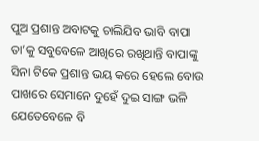ପୁଅ ପ୍ରଶାନ୍ତ ଅବାଟକୁ ଚାଲିଯିବ ଭାବି ବାପା ତା’କୁ ସବୁବେଳେ ଆଖିରେ ରଖିଥାନ୍ତି ବାପାଙ୍କୁ ସିନା ଟିକେ ପ୍ରଶାନ୍ତ ଭୟ କରେ ହେଲେ ବୋଉ ପାଖରେ ସେମାନେ ଦୁହେଁ ଦୁଇ ସାଙ୍ଗ ଭଳି ଯେତେବେଳେ ବି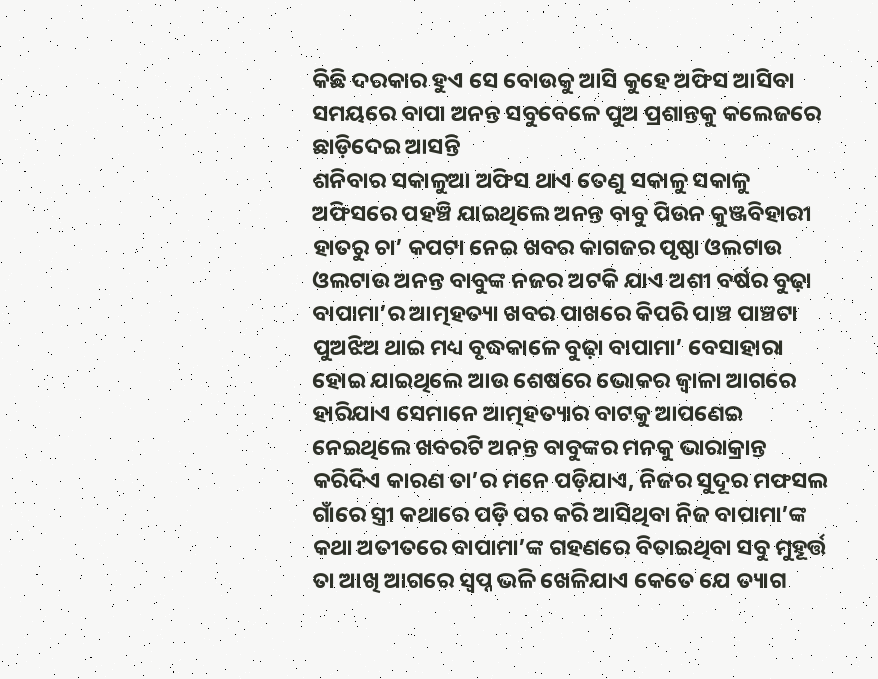କିଛି ଦରକାର ହୁଏ ସେ ବୋଉକୁ ଆସି କୁହେ ଅଫିସ ଆସିବା ସମୟରେ ବାପା ଅନନ୍ତ ସବୁବେଳେ ପୁଅ ପ୍ରଶାନ୍ତକୁ କଲେଜରେ ଛାଡ଼ିଦେଇ ଆସନ୍ତି
ଶନିବାର ସକାଳୁଆ ଅଫିସ ଥାଏ ତେଣୁ ସକାଳୁ ସକାଳୁ ଅଫିସରେ ପହଞ୍ଚି ଯାଇଥିଲେ ଅନନ୍ତ ବାବୁ ପିଉନ କୁଞ୍ଜବିହାରୀ ହାତରୁ ଚା’ କପଟା ନେଇ ଖବର କାଗଜର ପୃଷ୍ଠା ଓଲଟାଉ ଓଲଟାଉ ଅନନ୍ତ ବାବୁଙ୍କ ନଜର ଅଟକି ଯାଏ ଅଶୀ ବର୍ଷର ବୁଢ଼ା ବାପାମା’ର ଆତ୍ମହତ୍ୟା ଖବର ପାଖରେ କିପରି ପାଞ୍ଚ ପାଞ୍ଚଟା ପୁଅଝିଅ ଥାଇ ମଧ୍ୟ ବୃଦ୍ଧକାଳେ ବୁଢ଼ା ବାପାମା’ ବେସାହାରା ହୋଇ ଯାଇଥିଲେ ଆଉ ଶେଷରେ ଭୋକର ଜ୍ବାଳା ଆଗରେ ହାରିଯାଏ ସେମାନେ ଆତ୍ମହତ୍ୟାର ବାଟକୁ ଆପଣେଇ ନେଇଥିଲେ ଖବରଟି ଅନନ୍ତ ବାବୁଙ୍କର ମନକୁ ଭାରାକ୍ରାନ୍ତ କରିଦିଏ କାରଣ ତା’ର ମନେ ପଡ଼ିଯାଏ, ନିଜର ସୁଦୂର ମଫସଲ ଗାଁରେ ସ୍ତ୍ରୀ କଥାରେ ପଡ଼ି ପର କରି ଆସିଥିବା ନିଜ ବାପାମା’ଙ୍କ କଥା ଅତୀତରେ ବାପାମା’ଙ୍କ ଗହଣରେ ବିତାଇଥିବା ସବୁ ମୁହୂର୍ତ୍ତ ତା ଆଖି ଆଗରେ ସ୍ବପ୍ନ ଭଳି ଖେଳିଯାଏ କେତେ ଯେ ତ୍ୟାଗ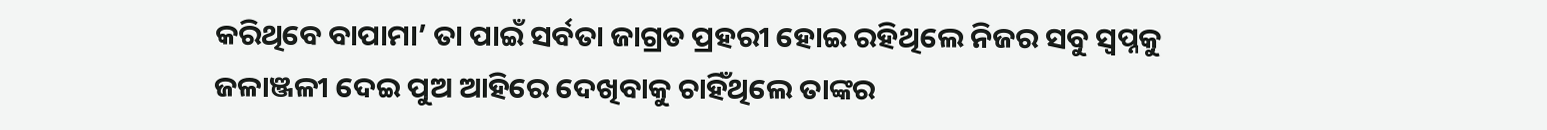କରିଥିବେ ବାପାମା’ ତା ପାଇଁ ସର୍ବତା ଜାଗ୍ରତ ପ୍ରହରୀ ହୋଇ ରହିଥିଲେ ନିଜର ସବୁ ସ୍ବପ୍ନକୁ ଜଳାଞ୍ଜଳୀ ଦେଇ ପୁଅ ଆହିରେ ଦେଖିବାକୁ ଚାହିଁଥିଲେ ତାଙ୍କର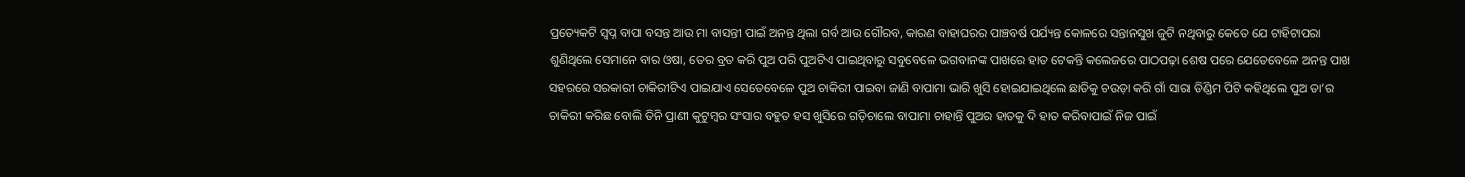ପ୍ରତ୍ୟେକଟି ସ୍ବପ୍ନ ବାପା ବସନ୍ତ ଆଉ ମା ବାସନ୍ତୀ ପାଇଁ ଅନନ୍ତ ଥିଲା ଗର୍ବ ଆଉ ଗୌରବ, କାରଣ ବାହାଘରର ପାଞ୍ଚବର୍ଷ ପର୍ଯ୍ୟନ୍ତ କୋଳରେ ସନ୍ତାନସୁଖ ଜୁଟି ନଥିବାରୁ କେତେ ଯେ ଟାହିଟାପରା ଶୁଣିଥିଲେ ସେମାନେ ବାର ଓଷା, ତେର ବ୍ରତ କରି ପୁଅ ପରି ପୁଅଟିଏ ପାଇଥିବାରୁ ସବୁବେଳେ ଭଗବାନଙ୍କ ପାଖରେ ହାତ ଟେକନ୍ତି କଲେଜରେ ପାଠପଢ଼ା ଶେଷ ପରେ ଯେତେବେଳେ ଅନନ୍ତ ପାଖ ସହରରେ ସରକାରୀ ଚାକିରୀଟିଏ ପାଇଯାଏ ସେତେବେଳେ ପୁଅ ଚାକିରୀ ପାଇବା ଜାଣି ବାପାମା ଭାରି ଖୁସି ହୋଇଯାଇଥିଲେ ଛାତିକୁ ଚଉଡ଼ା କରି ଗାଁ ସାରା ଡିଣ୍ଡିମ ପିଟି କହିଥିଲେ ପୁଅ ତା’ର ଚାକିରୀ କରିଛ ବୋଲି ତିନି ପ୍ରାଣୀ କୁଟୁମ୍ବର ସଂସାର ବହୁତ ହସ ଖୁସିରେ ଗଡ଼ିଚାଲେ ବାପାମା ଚାହାନ୍ତି ପୁଅର ହାତକୁ ଦି ହାତ କରିବାପାଇଁ ନିଜ ପାଇଁ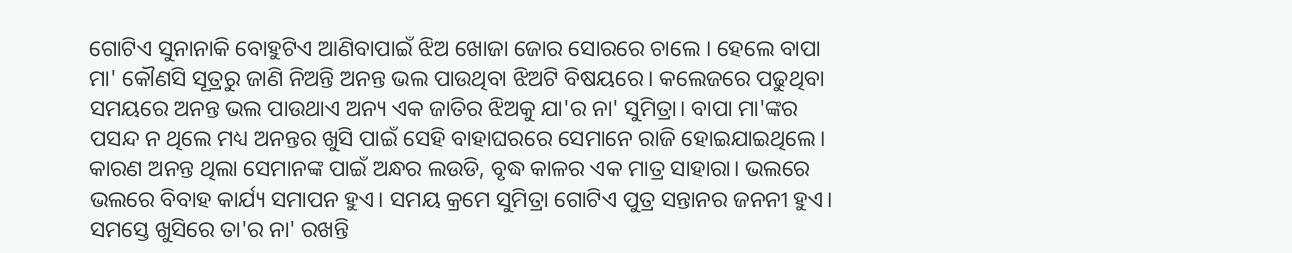ଗୋଟିଏ ସୁନାନାକି ବୋହୁଟିଏ ଆଣିବାପାଇଁ ଝିଅ ଖୋଜା ଜୋର ସୋରରେ ଚାଲେ । ହେଲେ ବାପା ମା' କୌଣସି ସୂତ୍ରରୁ ଜାଣି ନିଅନ୍ତି ଅନନ୍ତ ଭଲ ପାଉଥିବା ଝିଅଟି ବିଷୟରେ। କଲେଜରେ ପଢୁଥିବା ସମୟରେ ଅନନ୍ତ ଭଲ ପାଉଥାଏ ଅନ୍ୟ ଏକ ଜାତିର ଝିଅକୁ ଯା'ର ନା' ସୁମିତ୍ରା। ବାପା ମା'ଙ୍କର ପସନ୍ଦ ନ ଥିଲେ ମଧ୍ୟ ଅନନ୍ତର ଖୁସି ପାଇଁ ସେହି ବାହାଘରରେ ସେମାନେ ରାଜି ହୋଇଯାଇଥିଲେ। କାରଣ ଅନନ୍ତ ଥିଲା ସେମାନଙ୍କ ପାଇଁ ଅନ୍ଧର ଲଉଡି, ବୃଦ୍ଧ କାଳର ଏକ ମାତ୍ର ସାହାରା। ଭଲରେ ଭଲରେ ବିବାହ କାର୍ଯ୍ୟ ସମାପନ ହୁଏ। ସମୟ କ୍ରମେ ସୁମିତ୍ରା ଗୋଟିଏ ପୁତ୍ର ସନ୍ତାନର ଜନନୀ ହୁଏ। ସମସ୍ତେ ଖୁସିରେ ତା'ର ନା' ରଖନ୍ତି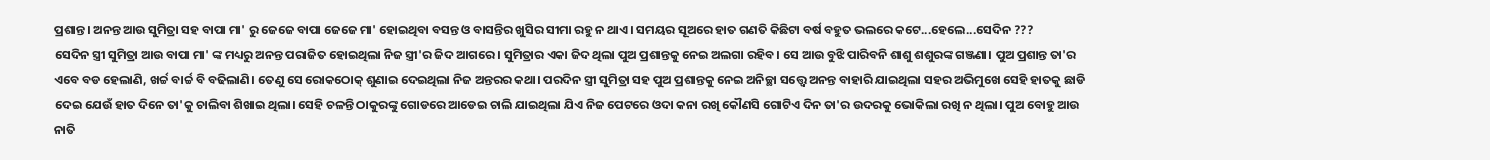ପ୍ରଶାନ୍ତ। ଅନନ୍ତ ଆଉ ସୁମିତ୍ରା ସହ ବାପା ମା' ରୁ ଜେଜେ ବାପା ଜେଜେ ମା' ହୋଇଥିବା ବସନ୍ତ ଓ ବାସନ୍ତିର ଖୁସିର ସୀମା ରହୁ ନ ଥାଏ। ସମୟର ସୂଅରେ ହାତ ଗଣତି କିଛିଟା ବର୍ଷ ବହୁତ ଭଲରେ କଟେ...ହେଲେ...ସେଦିନ ???
ସେଦିନ ସ୍ତ୍ରୀ ସୁମିତ୍ରା ଆଉ ବାପା ମା' ଙ୍କ ମଧ୍ୟରୁ ଅନନ୍ତ ପରାଜିତ ହୋଇଥିଲା ନିଜ ସ୍ତ୍ରୀ'ର ଜିଦ ଆଗରେ । ସୁମିତ୍ରାର ଏକା ଜିଦ ଥିଲା ପୁଅ ପ୍ରଶାନ୍ତକୁ ନେଇ ଅଲଗା ରହିବ। ସେ ଆଉ ବୁଝି ପାରିବନି ଶାଶୁ ଶଶୁରଙ୍କ ଗଞ୍ଜଣା। ପୁଅ ପ୍ରଶାନ୍ତ ତା'ର ଏବେ ବଡ ହେଲାଣି, ଖର୍ଚ୍ଚ ବାର୍ଚ୍ଚ ବି ବଢିଲାଣି। ତେଣୁ ସେ ରୋକଠୋକ୍ ଶୁଣାଇ ଦେଇଥିଲା ନିଜ ଅନ୍ତରର କଥା। ପରଦିନ ସ୍ତ୍ରୀ ସୁମିତ୍ରା ସହ ପୁଅ ପ୍ରଶାନ୍ତକୁ ନେଇ ଅନିଚ୍ଛା ସତ୍ତ୍ବେ ଅନନ୍ତ ବାହାରି ଯାଇଥିଲା ସହର ଅଭିମୁଖେ ସେହି ହାତକୁ ଛାଡି ଦେଇ ଯେଉଁ ହାତ ଦିନେ ତା'କୁ ଚାଲିବା ଶିଖାଇ ଥିଲା। ସେହି ଚଳନ୍ତି ଠାକୁରଙ୍କୁ ଗୋଡରେ ଆଡେଇ ଚାଲି ଯାଇଥିଲା ଯିଏ ନିଜ ପେଟରେ ଓଦା କନା ରଖି କୌଣସି ଗୋଟିଏ ଦିନ ତା'ର ଉଦରକୁ ଭୋକିଲା ରଖି ନ ଥିଲା। ପୁଅ ବୋହୁ ଆଉ ନାତି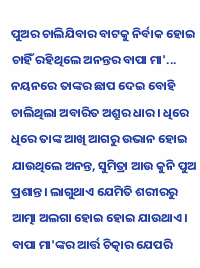ପୁଅର ଚାଲିଯିବାର ବାଟକୁ ନିର୍ବାକ ହୋଇ ଚାହିଁ ରହିଥିଲେ ଅନନ୍ତର ବାପା ମା'... ନୟନରେ ତାଙ୍କର ଛାପ ଦେଇ ବୋହି ଚାଲିଥିଲା ଅବାରିତ ଅଶ୍ରୁର ଧାର। ଧିରେ ଧିରେ ତାଙ୍କ ଆଖି ଆଗରୁ ଉଭାନ ହୋଇ ଯାଉଥିଲେ ଅନନ୍ତ, ସୁମିତ୍ରା ଆଉ କୁନି ପୁଅ ପ୍ରଶାନ୍ତ। ଲାଗୁଥାଏ ଯେମିତି ଶରୀରରୁ ଆତ୍ମା ଅଲଗା ହୋଇ ହୋଇ ଯାଉଥାଏ। ବାପା ମା'ଙ୍କର ଆର୍ତ୍ତ ଚିତ୍କାର ଯେପରି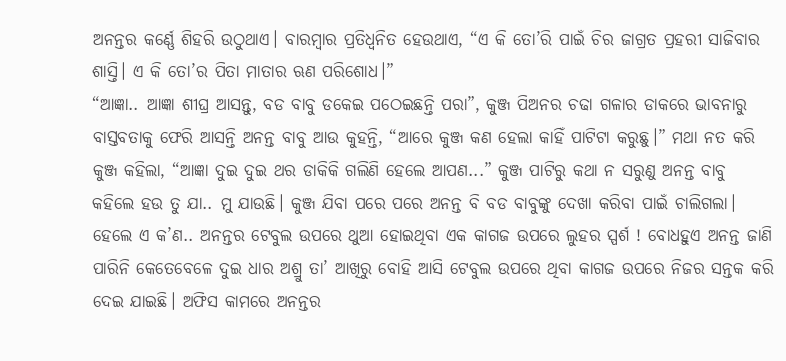ଅନନ୍ତର କର୍ଣ୍ଣେ ଶିହରି ଉଠୁଥାଏ। ବାରମ୍ବାର ପ୍ରତିଧ୍ବନିତ ହେଉଥାଏ, “ଏ କି ତୋ’ରି ପାଇଁ ଚିର ଜାଗ୍ରତ ପ୍ରହରୀ ସାଜିବାର ଶାସ୍ତି। ଏ କି ତୋ’ର ପିତା ମାତାର ଋଣ ପରିଶୋଧ।”
“ଆଜ୍ଞା.. ଆଜ୍ଞା ଶୀଘ୍ର ଆସନ୍ତୁ, ବଡ ବାବୁ ଡକେଇ ପଠେଇଛନ୍ତି ପରା”, କୁଞ୍ଜ ପିଅନର ଚଢା ଗଳାର ଡାକରେ ଭାବନାରୁ ବାସ୍ତବତାକୁ ଫେରି ଆସନ୍ତି ଅନନ୍ତ ବାବୁ ଆଉ କୁହନ୍ତି, “ଆରେ କୁଞ୍ଜ କଣ ହେଲା କାହିଁ ପାଟିଟା କରୁଛୁ।” ମଥା ନତ କରି କୁଞ୍ଜ କହିଲା, “ଆଜ୍ଞା ଦୁଇ ଦୁଇ ଥର ଡାକିକି ଗଲିଣି ହେଲେ ଆପଣ...” କୁଞ୍ଜ ପାଟିରୁ କଥା ନ ସରୁଣୁ ଅନନ୍ତ ବାବୁ କହିଲେ ହଉ ତୁ ଯା.. ମୁ ଯାଉଛି। କୁଞ୍ଜ ଯିବା ପରେ ପରେ ଅନନ୍ତ ବି ବଡ ବାବୁଙ୍କୁ ଦେଖା କରିବା ପାଇଁ ଚାଲିଗଲା। ହେଲେ ଏ କ’ଣ.. ଅନନ୍ତର ଟେବୁଲ ଉପରେ ଥୁଆ ହୋଇଥିବା ଏକ କାଗଜ ଉପରେ ଲୁହର ସ୍ପର୍ଶ ! ବୋଧହୁଏ ଅନନ୍ତ ଜାଣି ପାରିନି କେତେବେଳେ ଦୁଇ ଧାର ଅଶ୍ରୁ ତା’ ଆଖିରୁ ବୋହି ଆସି ଟେବୁଲ ଉପରେ ଥିବା କାଗଜ ଉପରେ ନିଜର ସନ୍ତକ କରି ଦେଇ ଯାଇଛି। ଅଫିସ କାମରେ ଅନନ୍ତର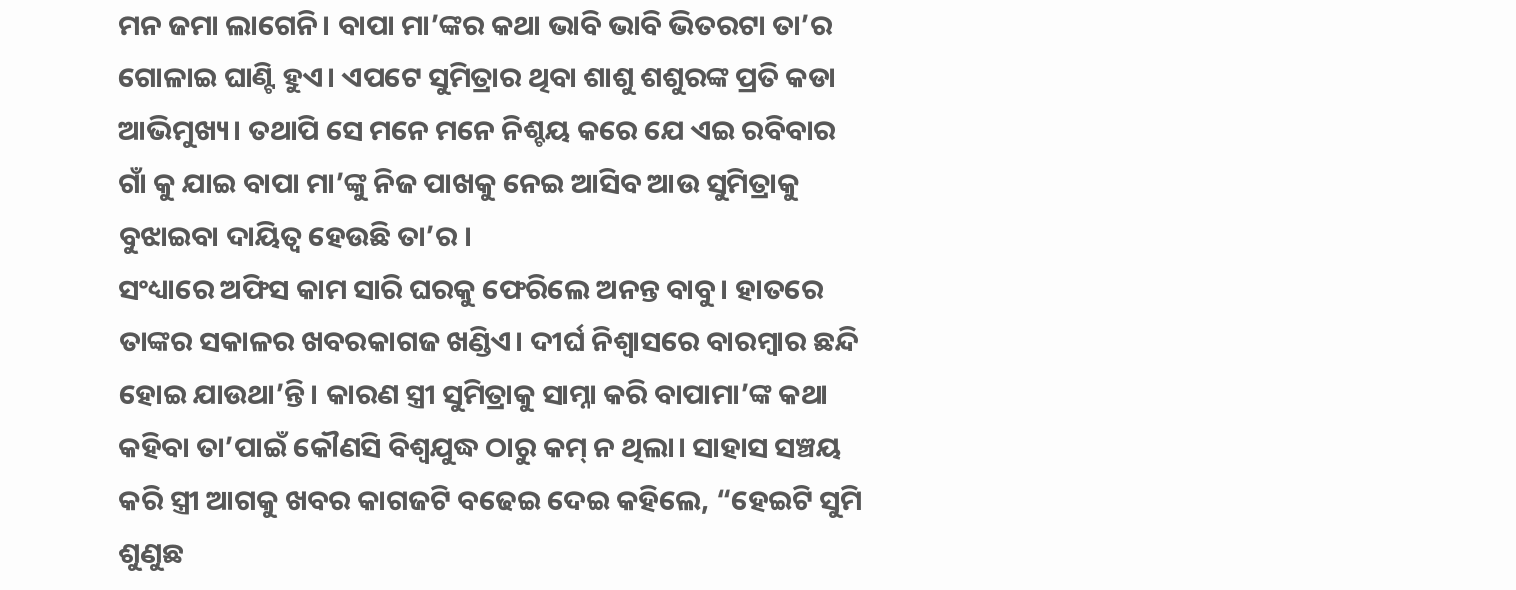ମନ ଜମା ଲାଗେନି। ବାପା ମା’ଙ୍କର କଥା ଭାବି ଭାବି ଭିତରଟା ତା’ର ଗୋଳାଇ ଘାଣ୍ଟି ହୁଏ। ଏପଟେ ସୁମିତ୍ରାର ଥିବା ଶାଶୁ ଶଶୁରଙ୍କ ପ୍ରତି କଡା ଆଭିମୁଖ୍ୟ। ତଥାପି ସେ ମନେ ମନେ ନିଶ୍ଚୟ କରେ ଯେ ଏଇ ରବିବାର ଗାଁ କୁ ଯାଇ ବାପା ମା’ଙ୍କୁ ନିଜ ପାଖକୁ ନେଇ ଆସିବ ଆଉ ସୁମିତ୍ରାକୁ ବୁଝାଇବା ଦାୟିତ୍ବ ହେଉଛି ତା’ର ।
ସଂଧ୍ୟାରେ ଅଫିସ କାମ ସାରି ଘରକୁ ଫେରିଲେ ଅନନ୍ତ ବାବୁ। ହାତରେ ତାଙ୍କର ସକାଳର ଖବରକାଗଜ ଖଣ୍ଡିଏ। ଦୀର୍ଘ ନିଶ୍ବାସରେ ବାରମ୍ବାର ଛନ୍ଦି ହୋଇ ଯାଉଥା’ନ୍ତି। କାରଣ ସ୍ତ୍ରୀ ସୁମିତ୍ରାକୁ ସାମ୍ନା କରି ବାପାମା’ଙ୍କ କଥା କହିବା ତା’ପାଇଁ କୌଣସି ବିଶ୍ବଯୁଦ୍ଧ ଠାରୁ କମ୍ ନ ଥିଲା। ସାହାସ ସଞ୍ଚୟ କରି ସ୍ତ୍ରୀ ଆଗକୁ ଖବର କାଗଜଟି ବଢେଇ ଦେଇ କହିଲେ, “ହେଇଟି ସୁମି ଶୁଣୁଛ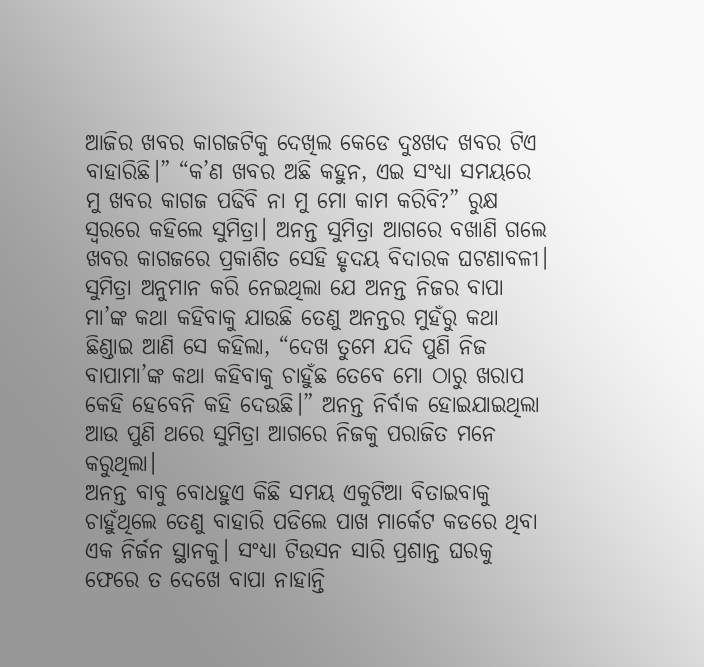ଆଜିର ଖବର କାଗଜଟିକୁ ଦେଖିଲ କେଡେ ଦୁଃଖଦ ଖବର ଟିଏ ବାହାରିଛି।” “କ’ଣ ଖବର ଅଛି କହୁନ, ଏଇ ସଂଧ୍ୟା ସମୟରେ ମୁ ଖବର କାଗଜ ପଢିବି ନା ମୁ ମୋ କାମ କରିବି?” ରୁକ୍ଷ ସ୍ବରରେ କହିଲେ ସୁମିତ୍ରା। ଅନନ୍ତ ସୁମିତ୍ରା ଆଗରେ ବଖାଣି ଗଲେ ଖବର କାଗଜରେ ପ୍ରକାଶିତ ସେହି ହୃଦୟ ବିଦାରକ ଘଟଣାବଳୀ। ସୁମିତ୍ରା ଅନୁମାନ କରି ନେଇଥିଲା ଯେ ଅନନ୍ତ ନିଜର ବାପା ମା’ଙ୍କ କଥା କହିବାକୁ ଯାଉଛି ତେଣୁ ଅନନ୍ତର ମୁହଁରୁ କଥା ଛିଣ୍ଡାଇ ଆଣି ସେ କହିଲା, “ଦେଖ ତୁମେ ଯଦି ପୁଣି ନିଜ ବାପାମା’ଙ୍କ କଥା କହିବାକୁ ଚାହୁଁଛ ତେବେ ମୋ ଠାରୁ ଖରାପ କେହି ହେବେନି କହି ଦେଉଛି।” ଅନନ୍ତ ନିର୍ବାକ ହୋଇଯାଇଥିଲା ଆଉ ପୁଣି ଥରେ ସୁମିତ୍ରା ଆଗରେ ନିଜକୁ ପରାଜିତ ମନେ କରୁଥିଲା।
ଅନନ୍ତ ବାବୁ ବୋଧହୁଏ କିଛି ସମୟ ଏକୁଟିଆ ବିତାଇବାକୁ ଚାହୁଁଥିଲେ ତେଣୁ ବାହାରି ପଡିଲେ ପାଖ ମାର୍କେଟ କଡରେ ଥିବା ଏକ ନିର୍ଜନ ସ୍ଥାନକୁ। ସଂଧ୍ୟା ଟିଉସନ ସାରି ପ୍ରଶାନ୍ତ ଘରକୁ ଫେରେ ତ ଦେଖେ ବାପା ନାହାନ୍ତି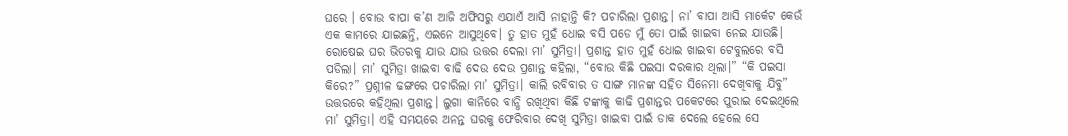ଘରେ । ବୋଉ ବାପା କ’ଣ ଆଜି ଅଫିସରୁ ଏଯାଏଁ ଆସି ନାହାନ୍ତି କି? ପଚାରିଲା ପ୍ରଶାନ୍ତ। ନା’ ବାପା ଆସି ମାର୍କେଟ କେଉଁ ଏକ କାମରେ ଯାଇଛନ୍ତି, ଏଇନେ ଆସୁଥିବେ। ତୁ ହାତ ମୁହଁ ଧୋଇ ବସି ପଡେ ମୁଁ ତୋ ପାଇଁ ଖାଇବା ନେଇ ଯାଉଛି। ରୋଷେଇ ଘର ଭିତରକୁ ଯାଉ ଯାଉ ଉତ୍ତର ଦେଲା ମା’ ସୁମିତ୍ରା। ପ୍ରଶାନ୍ତ ହାତ ମୁହଁ ଧୋଇ ଖାଇବା ଟେବୁଲରେ ବସି ପଡିଲା। ମା’ ସୁମିତ୍ରା ଖାଇବା ବାଢି ଦେଉ ଦେଉ ପ୍ରଶାନ୍ତ କହିଲା, “ବୋଉ କିଛି ପଇସା ଦରକାର ଥିଲା।” “କି ପଇସା କିରେ?” ପ୍ରଶ୍ନୀଳ ଢଙ୍ଗରେ ପଚାରିଲା ମା’ ସୁମିତ୍ରା। କାଲି ରବିବାର ତ ସାଙ୍ଗ ମାନଙ୍କ ସହିତ ସିନେମା ଦେଖିବାକୁ ଯିବୁ” ଉତ୍ତରରେ କହିଥିଲା ପ୍ରଶାନ୍ତ। ଲୁଗା କାନିରେ ବାନ୍ଧି ରଖିଥିବା କିଛି ଟଙ୍କାକୁ କାଢି ପ୍ରଶାନ୍ତର ପକେଟରେ ପୁରାଇ ଦେଇଥିଲେ ମା’ ସୁମିତ୍ରା। ଏହି ସମୟରେ ଅନନ୍ତ ଘରକୁ ଫେରିବାର ଦେଖି ସୁମିତ୍ରା ଖାଇବା ପାଇଁ ଡାକ ଦେଲେ ହେଲେ ସେ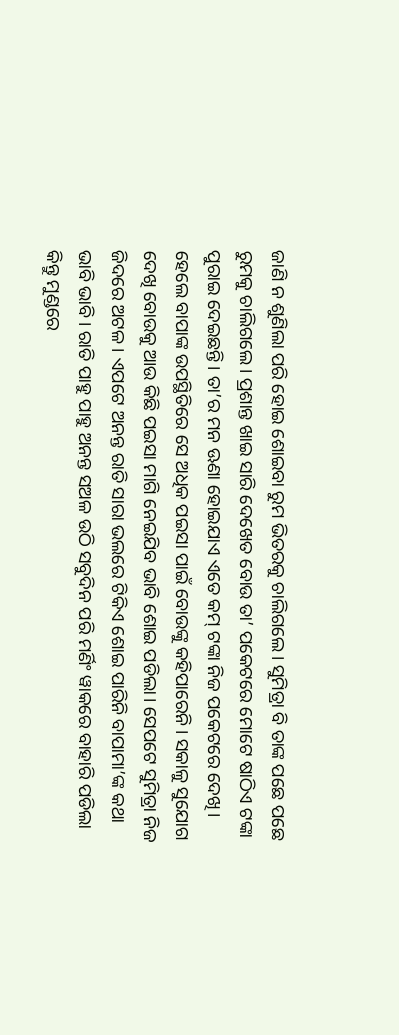ଜାଣି ନ ଶୁଣିଲା ପରି ହୋଇ ଶୋଇବା ରୁମ ଭିତରକୁ ଚାଲିଗଲେ। ସୁମିତ୍ରା ବି ତାଙ୍କ ପଛେ ପଛେ ରୁମକୁ ଚାଲିଗଲେ। ପ୍ରଶାନ୍ତ ଖାଇ ସାରି ଦେଖେତ ବୋଉ ତା’ ପକେଟରେ ମୋଟେ ଷାଠିଏ ଟଙ୍କା ପୁରାଇ ଦେଇଛନ୍ତି। ତା’ର ମନ ଊଣା ହୋଇଯାଏ ଏତେ କମ୍ ଟଙ୍କା ନିଜ ପକେଟରେ ଦେଖି। ହେଲେ ବାପାଙ୍କ ଉପସ୍ଥିତିରେ ସେ ଅଧିକ ପଇସା ପାଇଁ ବୋଉଙ୍କୁ କହିପାରେନି। ସକାଳୁ ସୁଯୋଗ ଦେଖି ବୋଉକୁ ଆଉ କିଛି ପଇସା ମାଗି ନେଇଯିବ ଭାବି ଶୋଇ ପଡିଲା। ସେପଟେ ସୁମିତ୍ରା ନିଜ ଜିଦରେ ଅଟଳ। ଏପଟେ ଅନନ୍ତ ରାତି ସାରା ଭଲରେ ଟିକିଏ ଶୋଇ ପାରିନି ବାପାମା’ଙ୍କ କଥା ଭାବି ଭାବି। ରାତି ପାହୁ ପାହୁ ଅନନ୍ତ ସଅଳ ଉଠି ସବୁଦିନ ପରି ମର୍ଣିଂ ୱାକରେ ବାହାରି ପଡିଲା କିନ୍ତୁ ମୁଣ୍ଡରେ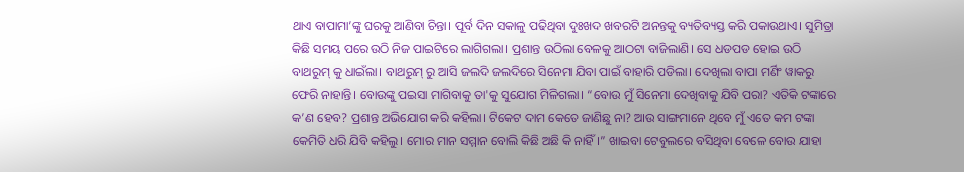ଥାଏ ବାପାମା’ଙ୍କୁ ଘରକୁ ଆଣିବା ଚିନ୍ତା। ପୂର୍ବ ଦିନ ସକାଳୁ ପଢିଥିବା ଦୁଃଖଦ ଖବରଟି ଅନନ୍ତକୁ ବ୍ୟତିବ୍ୟସ୍ତ କରି ପକାଉଥାଏ। ସୁମିତ୍ରା କିଛି ସମୟ ପରେ ଉଠି ନିଜ ପାଇଟିରେ ଲାଗିଗଲା। ପ୍ରଶାନ୍ତ ଉଠିଲା ବେଳକୁ ଆଠଟା ବାଜିଲାଣି। ସେ ଧଡପଡ ହୋଇ ଉଠି ବାଥରୁମ୍ କୁ ଧାଇଁଲା। ବାଥରୁମ୍ ରୁ ଆସି ଜଲଦି ଜଲଦିରେ ସିନେମା ଯିବା ପାଇଁ ବାହାରି ପଡିଲା। ଦେଖିଲା ବାପା ମର୍ଣିଂ ୱାକରୁ ଫେରି ନାହାନ୍ତି। ବୋଉଙ୍କୁ ପଇସା ମାଗିବାକୁ ତା'କୁ ସୁଯୋଗ ମିଳିଗଲା। “ବୋଉ ମୁଁ ସିନେମା ଦେଖିବାକୁ ଯିବି ପରା? ଏତିକି ଟଙ୍କାରେ କ’ଣ ହେବ? ପ୍ରଶାନ୍ତ ଅଭିଯୋଗ କରି କହିଲା। ଟିକେଟ ଦାମ କେତେ ଜାଣିଛୁ ନା? ଆଉ ସାଙ୍ଗମାନେ ଥିବେ ମୁଁ ଏତେ କମ ଟଙ୍କା କେମିତି ଧରି ଯିବି କହିଲୁ। ମୋର ମାନ ସମ୍ମାନ ବୋଲି କିଛି ଅଛି କି ନାହିଁ।” ଖାଇବା ଟେବୁଲରେ ବସିଥିବା ବେଳେ ବୋଉ ଯାହା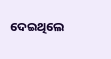ଦେଇଥିଲେ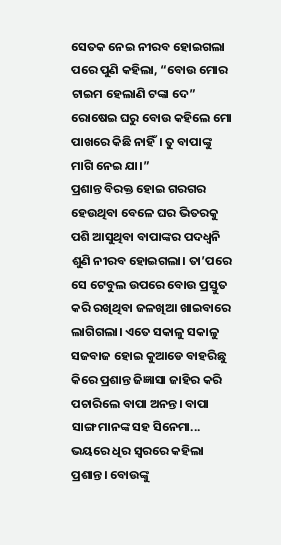ସେତକ ନେଇ ନୀରବ ହୋଇଗଲା ପରେ ପୁଣି କହିଲା, “ବୋଉ ମୋର ଟାଇମ ହେଲାଣି ଟଙ୍କା ଦେ” ରୋଷେଇ ଘରୁ ବୋଉ କହିଲେ ମୋ ପାଖରେ କିଛି ନାହିଁ। ତୁ ବାପାଙ୍କୁ ମାଗି ନେଇ ଯା।”
ପ୍ରଶାନ୍ତ ବିରକ୍ତ ହୋଇ ଗରଗର ହେଉଥିବା ବେଳେ ଘର ଭିତରକୁ ପଶି ଆସୁଥିବା ବାପାଙ୍କର ପଦଧ୍ବନି ଶୁଣି ନୀରବ ହୋଇଗଲା। ତା’ପରେ ସେ ଟେବୁଲ ଉପରେ ବୋଉ ପ୍ରସ୍ତୁତ କରି ରଖିଥିବା ଜଳଖିଆ ଖାଇବାରେ ଲାଗିଗଲା। ଏତେ ସକାଳୁ ସକାଳୁ ସଜବାଜ ହୋଇ କୁଆଡେ ବାହରିଛୁ କିରେ ପ୍ରଶାନ୍ତ ଜିଜ୍ଞାସା ଜାହିର କରି ପଚାରିଲେ ବାପା ଅନନ୍ତ। ବାପା ସାଙ୍ଗ ମାନଙ୍କ ସହ ସିନେମା... ଭୟରେ ଧିର ସ୍ବରରେ କହିଲା ପ୍ରଶାନ୍ତ। ବୋଉଙ୍କୁ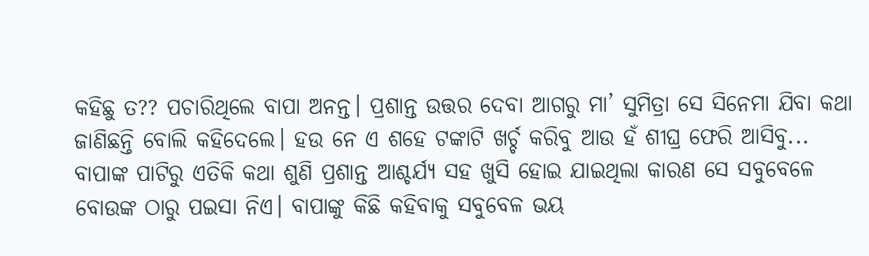କହିଛୁ ତ?? ପଚାରିଥିଲେ ବାପା ଅନନ୍ତ। ପ୍ରଶାନ୍ତ ଉତ୍ତର ଦେବା ଆଗରୁ ମା’ ସୁମିତ୍ରା ସେ ସିନେମା ଯିବା କଥା ଜାଣିଛନ୍ତି ବୋଲି କହିଦେଲେ। ହଉ ନେ ଏ ଶହେ ଟଙ୍କାଟି ଖର୍ଚ୍ଚ କରିବୁ ଆଉ ହଁ ଶୀଘ୍ର ଫେରି ଆସିବୁ... ବାପାଙ୍କ ପାଟିରୁ ଏତିକି କଥା ଶୁଣି ପ୍ରଶାନ୍ତ ଆଶ୍ଚର୍ଯ୍ୟ ସହ ଖୁସି ହୋଇ ଯାଇଥିଲା କାରଣ ସେ ସବୁବେଳେ ବୋଉଙ୍କ ଠାରୁ ପଇସା ନିଏ। ବାପାଙ୍କୁ କିଛି କହିବାକୁ ସବୁବେଳ ଭୟ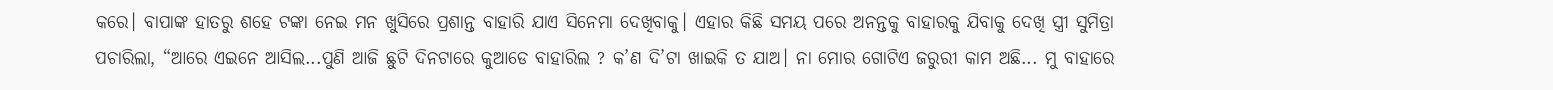କରେ। ବାପାଙ୍କ ହାତରୁ ଶହେ ଟଙ୍କା ନେଇ ମନ ଖୁସିରେ ପ୍ରଶାନ୍ତ ବାହାରି ଯାଏ ସିନେମା ଦେଖିବାକୁ। ଏହାର କିଛି ସମୟ ପରେ ଅନନ୍ତକୁ ବାହାରକୁ ଯିବାକୁ ଦେଖି ସ୍ତ୍ରୀ ସୁମିତ୍ରା ପଚାରିଲା, “ଆରେ ଏଇନେ ଆସିଲ...ପୁଣି ଆଜି ଛୁଟି ଦିନଟାରେ କୁଆଡେ ବାହାରିଲ ? କ’ଣ ଦି’ଟା ଖାଇକି ତ ଯାଅ। ନା ମୋର ଗୋଟିଏ ଜରୁରୀ କାମ ଅଛି... ମୁ ବାହାରେ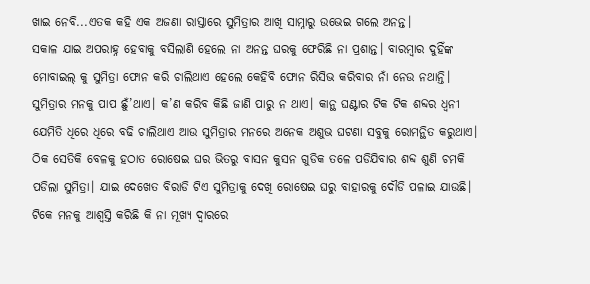ଖାଇ ନେବି...ଏତକ କହି ଏକ ଅଜଣା ରାସ୍ତାରେ ସୁମିତ୍ରାର ଆଖି ସାମ୍ନାରୁ ଉଭେଇ ଗଲେ ଅନନ୍ତ।
ସକାଳ ଯାଇ ଅପରାହ୍ନ ହେବାକୁ ବସିଲାଣି ହେଲେ ନା ଅନନ୍ତ ଘରକୁ ଫେରିଛି ନା ପ୍ରଶାନ୍ତ। ବାରମ୍ବାର ଦୁହିଁଙ୍କ ମୋବାଇଲ୍ କୁ ସୁମିତ୍ରା ଫୋନ କରି ଚାଲିଥାଏ ହେଲେ କେହିବି ଫୋନ ରିସିଭ କରିବାର ନାଁ ନେଉ ନଥାନ୍ତି। ସୁମିତ୍ରାର ମନକୁ ପାପ ଛୁଁ’ଥାଏ। କ’ଣ କରିବ କିଛି ଜାଣି ପାରୁ ନ ଥାଏ। କାନ୍ଥ ଘଣ୍ଟାର ଟିକ ଟିକ ଶବ୍ଦର ଧ୍ବନୀ ଯେମିତି ଧିରେ ଧିରେ ବଢି ଚାଲିଥାଏ ଆଉ ସୁମିତ୍ରାର ମନରେ ଅନେକ ଅଶୁଭ ଘଟଣା ସବୁକୁ ରୋମନ୍ଥିତ କରୁଥାଏ। ଠିକ ସେତିକି ବେଳକୁ ହଠାତ ରୋଷେଇ ଘର ଭିତରୁ ବାସନ କୁସନ ଗୁଡିକ ତଳେ ପଡିଯିବାର ଶବ୍ଦ ଶୁଣି ଚମକି ପଡିଲା ସୁମିତ୍ରା। ଯାଇ ଦେଖେତ ବିରାଡି ଟିଏ ସୁମିତ୍ରାକୁ ଦେଖି ରୋଷେଇ ଘରୁ ବାହାରକୁ ଦୌଡି ପଳାଇ ଯାଉଛି। ଟିକେ ମନକୁ ଆଶ୍ବସ୍ତି କରିଛି କି ନା ମୂଖ୍ୟ ଦ୍ବାରରେ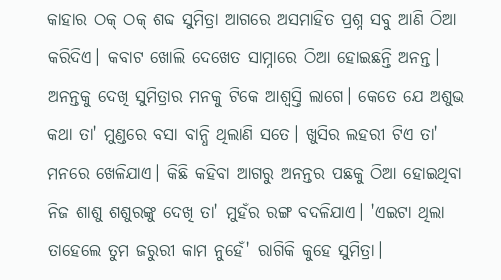କାହାର ଠକ୍ ଠକ୍ ଶବ୍ଦ ସୁମିତ୍ରା ଆଗରେ ଅସମାହିତ ପ୍ରଶ୍ନ ସବୁ ଆଣି ଠିଆ କରିଦିଏ। କବାଟ ଖୋଲି ଦେଖେତ ସାମ୍ନାରେ ଠିଆ ହୋଇଛନ୍ତି ଅନନ୍ତ। ଅନନ୍ତକୁ ଦେଖି ସୁମିତ୍ରାର ମନକୁ ଟିକେ ଆଶ୍ବସ୍ତି ଲାଗେ। କେତେ ଯେ ଅଶୁଭ କଥା ତା' ମୁଣ୍ଡରେ ବସା ବାନ୍ଧି ଥିଲାଣି ସତେ। ଖୁସିର ଲହରୀ ଟିଏ ତା' ମନରେ ଖେଳିଯାଏ। କିଛି କହିବା ଆଗରୁ ଅନନ୍ତର ପଛକୁ ଠିଆ ହୋଇଥିବା ନିଜ ଶାଶୁ ଶଶୁରଙ୍କୁ ଦେଖି ତା' ମୁହଁର ରଙ୍ଗ ବଦଳିଯାଏ। 'ଏଇଟା ଥିଲା ତାହେଲେ ତୁମ ଜରୁରୀ କାମ ନୁହେଁ' ରାଗିକି କୁହେ ସୁମିତ୍ରା।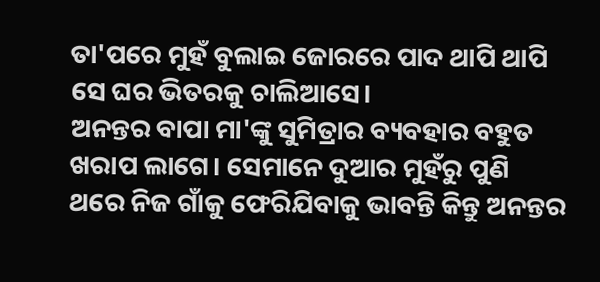ତା'ପରେ ମୁହଁ ବୁଲାଇ ଜୋରରେ ପାଦ ଥାପି ଥାପି ସେ ଘର ଭିତରକୁ ଚାଲିଆସେ।
ଅନନ୍ତର ବାପା ମା'ଙ୍କୁ ସୁମିତ୍ରାର ବ୍ୟବହାର ବହୁତ ଖରାପ ଲାଗେ। ସେମାନେ ଦୁଆର ମୁହଁରୁ ପୁଣି ଥରେ ନିଜ ଗାଁକୁ ଫେରିଯିବାକୁ ଭାବନ୍ତି କିନ୍ତୁ ଅନନ୍ତର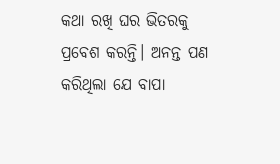କଥା ରଖି ଘର ଭିତରକୁ ପ୍ରବେଶ କରନ୍ତି। ଅନନ୍ତ ପଣ କରିଥିଲା ଯେ ବାପା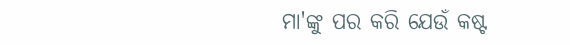ମା'ଙ୍କୁ ପର କରି ଯେଉଁ କଷ୍ଟ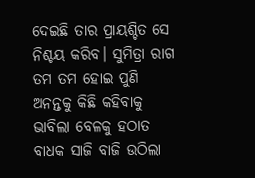ଦେଇଛି ତାର ପ୍ରାୟଶ୍ଚିତ ସେ ନିଶ୍ଚୟ କରିବ। ସୁମିତ୍ରା ରାଗ ତମ ତମ ହୋଇ ପୁଣି ଅନନ୍ତକୁ କିଛି କହିବାକୁ ଭାବିଲା ବେଳକୁ ହଠାତ ବାଧକ ସାଜି ବାଜି ଉଠିଲା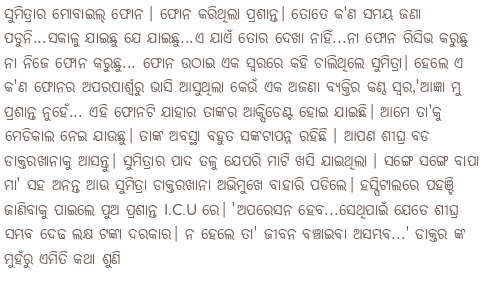ସୁମିତ୍ରାର ମୋବାଇଲ୍ ଫୋନ । ଫୋନ କରିଥିଲା ପ୍ରଶାନ୍ତ। ତୋତେ କ'ଣ ସମୟ ଜଣା ପଡୁନି...ସକାଳୁ ଯାଇଛୁ ଯେ ଯାଇଛୁ...ଏ ଯାଏଁ ତୋର ଦେଖା ନାହିଁ...ନା ଫୋନ ରିସିଭ କରୁଛୁ ନା ନିଜେ ଫୋନ କରୁଛୁ... ଫୋନ ଉଠାଇ ଏକ ସ୍ବରରେ କହି ଚାଲିଥିଲେ ସୁମିତ୍ରା। ହେଲେ ଏ କ'ଣ ଫୋନର ଅପରପାର୍ଶ୍ବରୁ ଭାସି ଆସୁଥିଲା କେଉଁ ଏକ ଅଜଣା ବ୍ୟକ୍ତିର କଣ୍ଠ ସ୍ବର,'ଆଜ୍ଞା ମୁ ପ୍ରଶାନ୍ତ ନୁହେଁ... ଏହି ଫୋନଟି ଯାହାର ତାଙ୍କର ଆକ୍ସିଡେଣ୍ଟ ହୋଇ ଯାଇଛି। ଆମେ ତା'କୁ ମେଡିକାଲ ନେଇ ଯାଉଛୁ। ତାଙ୍କ ଅବସ୍ଥା ବହୁତ ସଙ୍କଟାପନ୍ନ ରହିଛି । ଆପଣ ଶୀଘ୍ର ବଡ ଡାକ୍ତରଖାନାକୁ ଆସନ୍ତୁ। ସୁମିତ୍ରାର ପାଦ ତଳୁ ଯେପରି ମାଟି ଖସି ଯାଇଥିଲା । ସଙ୍ଗେ ସଙ୍ଗେ ବାପା ମା' ସହ ଅନନ୍ତ ଆଉ ସୁମିତ୍ରା ଡାକ୍ତରଖାନା ଅଭିମୁଖେ ବାହାରି ପଡିଲେ। ହସ୍ପିଟାଲରେ ପହଞ୍ଚି ଜାଣିବାକୁ ପାଇଲେ ପୁଅ ପ୍ରଶାନ୍ତ I.C.U ରେ। 'ଅପରେସନ ହେବ...ସେଥିପାଇଁ ଯେତେ ଶୀଘ୍ର ସମ୍ଭବ ଦେଢ ଲକ୍ଷ ଟଙ୍କା ଦରକାର। ନ ହେଲେ ତା' ଜୀବନ ବଞ୍ଚାଇବା ଅସମ୍ଭବ...' ଡାକ୍ତର ଙ୍କ ମୁହଁରୁ ଏମିତି କଥା ଶୁଣି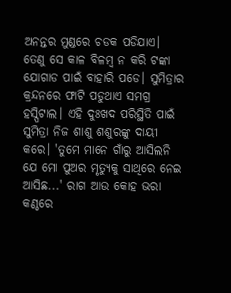ଅନନ୍ତର ମୁଣ୍ଡରେ ଚଡକ ପଡିଯାଏ। ତେଣୁ ସେ କାଳ ବିଳମ୍ବ ନ କରି ଟଙ୍କା ଯୋଗାଡ ପାଇଁ ବାହାରି ପଡେ। ସୁମିତ୍ରାର କ୍ରନ୍ଦନରେ ଫାଟି ପଡୁଥାଏ ସମଗ୍ର ହସ୍ପିଟାଲ। ଏହି ଦୁଃଖଦ ପରିସ୍ଥିତି ପାଇଁ ସୁମିତ୍ରା ନିଜ ଶାଶୁ ଶଶୁରଙ୍କୁ ଦାୟୀ କରେ। 'ତୁମେ ମାନେ ଗାଁରୁ ଆସିଲନି ଯେ ମୋ ପୁଅର ମୃତ୍ୟୁକୁ ସାଥିରେ ନେଇ ଆସିଛ...' ରାଗ ଆଉ କୋହ ଭରା କଣ୍ଠରେ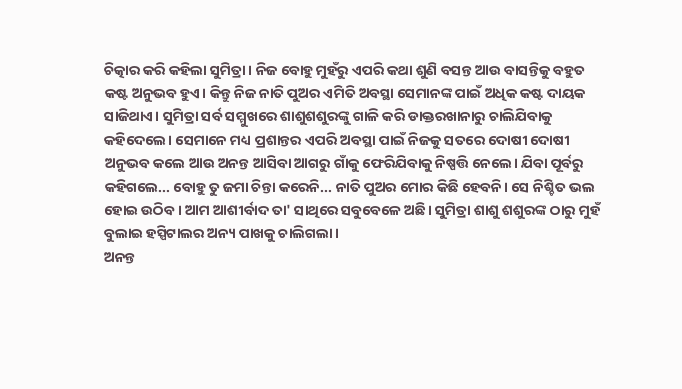ଚିତ୍କାର କରି କହିଲା ସୁମିତ୍ରା। ନିଜ ବୋହୁ ମୁହଁରୁ ଏପରି କଥା ଶୁଣି ବସନ୍ତ ଆଉ ବାସନ୍ତିକୁ ବହୁତ କଷ୍ଟ ଅନୁଭବ ହୁଏ। କିନ୍ତୁ ନିଜ ନାତି ପୁଅର ଏମିତି ଅବସ୍ଥା ସେମାନଙ୍କ ପାଇଁ ଅଧିକ କଷ୍ଟ ଦାୟକ ସାଜିଥାଏ। ସୁମିତ୍ରା ସର୍ବ ସମ୍ମୁଖରେ ଶାଶୁଶଶୁରଙ୍କୁ ଗାଳି କରି ଡାକ୍ତରଖାନାରୁ ଚାଲିଯିବାକୁ କହିଦେଲେ। ସେମାନେ ମଧ୍ୟ ପ୍ରଶାନ୍ତର ଏପରି ଅବସ୍ଥା ପାଇଁ ନିଜକୁ ସତରେ ଦୋଷୀ ଦୋଷୀ ଅନୁଭବ କଲେ ଆଉ ଅନନ୍ତ ଆସିବା ଆଗରୁ ଗାଁକୁ ଫେରିଯିବାକୁ ନିଷ୍ପତ୍ତି ନେଲେ। ଯିବା ପୂର୍ବରୁ କହିଗଲେ... ବୋହୁ ତୁ ଜମା ଚିନ୍ତା କରେନି... ନାତି ପୁଅର ମୋର କିଛି ହେବନି। ସେ ନିଶ୍ଚିତ ଭଲ ହୋଇ ଉଠିବ। ଆମ ଆଶୀର୍ବାଦ ତା' ସାଥିରେ ସବୁବେଳେ ଅଛି। ସୁମିତ୍ରା ଶାଶୁ ଶଶୁରଙ୍କ ଠାରୁ ମୁହଁ ବୁଲାଇ ହସ୍ପିଟାଲର ଅନ୍ୟ ପାଖକୁ ଚାଲିଗଲା ।
ଅନନ୍ତ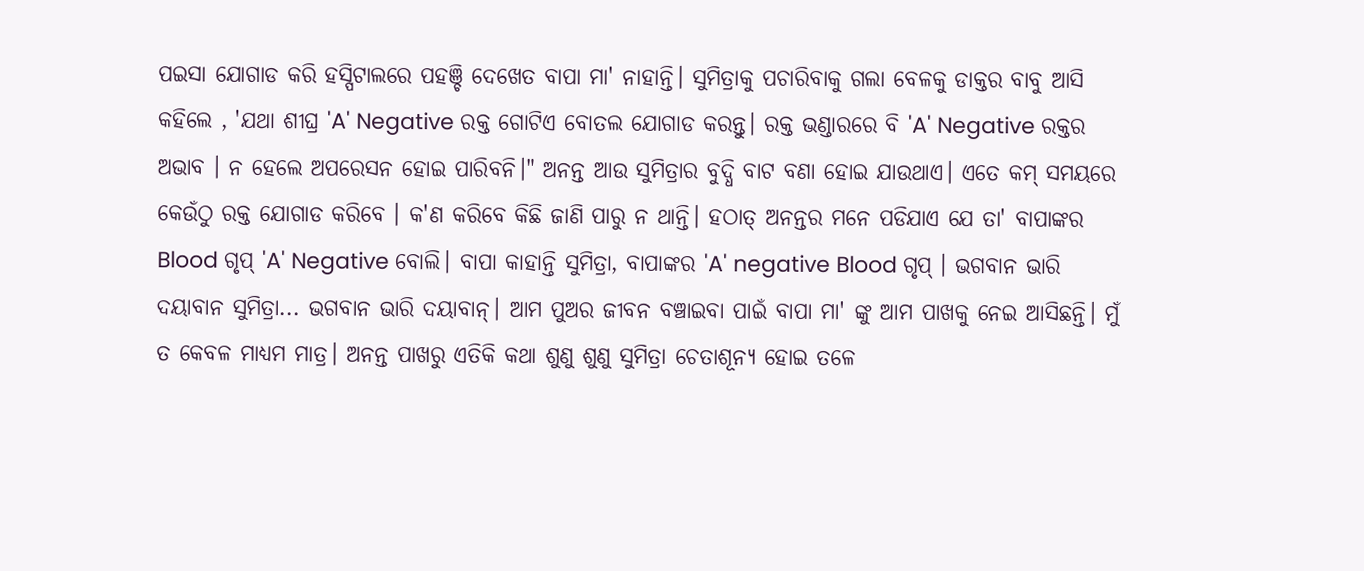ପଇସା ଯୋଗାଡ କରି ହସ୍ପିଟାଲରେ ପହଞ୍ଚି ଦେଖେତ ବାପା ମା' ନାହାନ୍ତି। ସୁମିତ୍ରାକୁ ପଚାରିବାକୁ ଗଲା ବେଳକୁ ଡାକ୍ତର ବାବୁ ଆସି କହିଲେ , 'ଯଥା ଶୀଘ୍ର 'A' Negative ରକ୍ତ ଗୋଟିଏ ବୋତଲ ଯୋଗାଡ କରନ୍ତୁ। ରକ୍ତ ଭଣ୍ଡାରରେ ବି 'A' Negative ରକ୍ତର ଅଭାବ । ନ ହେଲେ ଅପରେସନ ହୋଇ ପାରିବନି।" ଅନନ୍ତ ଆଉ ସୁମିତ୍ରାର ବୁଦ୍ଧି ବାଟ ବଣା ହୋଇ ଯାଉଥାଏ। ଏତେ କମ୍ ସମୟରେ କେଉଁଠୁ ରକ୍ତ ଯୋଗାଡ କରିବେ । କ'ଣ କରିବେ କିଛି ଜାଣି ପାରୁ ନ ଥାନ୍ତି। ହଠାତ୍ ଅନନ୍ତର ମନେ ପଡିଯାଏ ଯେ ତା' ବାପାଙ୍କର Blood ଗୃପ୍ 'A' Negative ବୋଲି। ବାପା କାହାନ୍ତି ସୁମିତ୍ରା, ବାପାଙ୍କର 'A' negative Blood ଗୃପ୍ । ଭଗବାନ ଭାରି ଦୟାବାନ ସୁମିତ୍ରା... ଭଗବାନ ଭାରି ଦୟାବାନ୍। ଆମ ପୁଅର ଜୀବନ ବଞ୍ଚାଇବା ପାଇଁ ବାପା ମା' ଙ୍କୁ ଆମ ପାଖକୁ ନେଇ ଆସିଛନ୍ତି। ମୁଁ ତ କେବଳ ମାଧ୍ୟମ ମାତ୍ର। ଅନନ୍ତ ପାଖରୁ ଏତିକି କଥା ଶୁଣୁ ଶୁଣୁ ସୁମିତ୍ରା ଚେତାଶୂନ୍ୟ ହୋଇ ତଳେ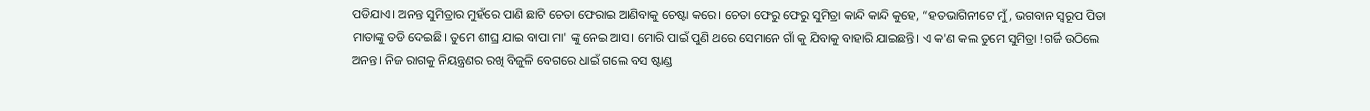ପଡିଯାଏ। ଅନନ୍ତ ସୁମିତ୍ରାର ମୁହଁରେ ପାଣି ଛାଟି ଚେତା ଫେରାଇ ଆଣିବାକୁ ଚେଷ୍ଟା କରେ। ଚେତା ଫେରୁ ଫେରୁ ସୁମିତ୍ରା କାନ୍ଦି କାନ୍ଦି କୁହେ, “ହତଭାଗିନୀଟେ ମୁଁ, ଭଗବାନ ସ୍ବରୂପ ପିତା ମାତାଙ୍କୁ ତଡି ଦେଇଛି। ତୁମେ ଶୀଘ୍ର ଯାଇ ବାପା ମା' ଙ୍କୁ ନେଇ ଆସ। ମୋରି ପାଇଁ ପୁଣି ଥରେ ସେମାନେ ଗାଁ କୁ ଯିବାକୁ ବାହାରି ଯାଇଛନ୍ତି। ଏ କ'ଣ କଲ ତୁମେ ସୁମିତ୍ରା !ଗର୍ଜି ଉଠିଲେ ଅନନ୍ତ। ନିଜ ରାଗକୁ ନିୟନ୍ତ୍ରଣର ରଖି ବିଜୁଳି ବେଗରେ ଧାଇଁ ଗଲେ ବସ ଷ୍ଟାଣ୍ଡ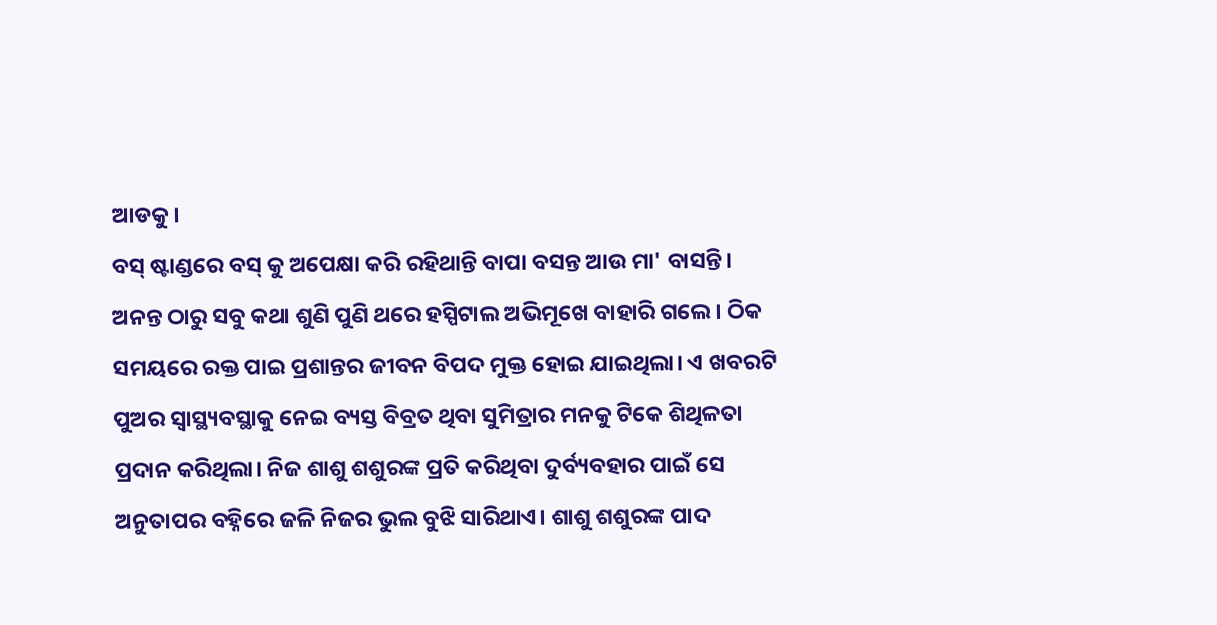ଆଡକୁ।
ବସ୍ ଷ୍ଟାଣ୍ଡରେ ବସ୍ କୁ ଅପେକ୍ଷା କରି ରହିଥାନ୍ତି ବାପା ବସନ୍ତ ଆଉ ମା' ବାସନ୍ତି। ଅନନ୍ତ ଠାରୁ ସବୁ କଥା ଶୁଣି ପୁଣି ଥରେ ହସ୍ପିଟାଲ ଅଭିମୂଖେ ବାହାରି ଗଲେ। ଠିକ ସମୟରେ ରକ୍ତ ପାଇ ପ୍ରଶାନ୍ତର ଜୀବନ ବିପଦ ମୁକ୍ତ ହୋଇ ଯାଇଥିଲା। ଏ ଖବରଟି ପୁଅର ସ୍ବାସ୍ଥ୍ୟବସ୍ଥାକୁ ନେଇ ବ୍ୟସ୍ତ ବିବ୍ରତ ଥିବା ସୁମିତ୍ରାର ମନକୁ ଟିକେ ଶିଥିଳତା ପ୍ରଦାନ କରିଥିଲା। ନିଜ ଶାଶୁ ଶଶୁରଙ୍କ ପ୍ରତି କରିଥିବା ଦୁର୍ବ୍ୟବହାର ପାଇଁ ସେ ଅନୁତାପର ବହ୍ନିରେ ଜଳି ନିଜର ଭୁଲ ବୁଝି ସାରିଥାଏ। ଶାଶୁ ଶଶୁରଙ୍କ ପାଦ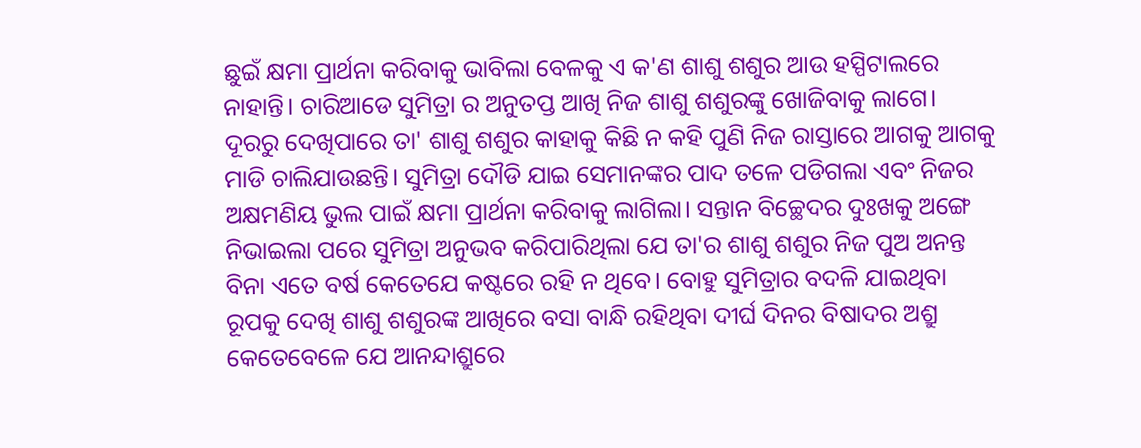ଛୁଇଁ କ୍ଷମା ପ୍ରାର୍ଥନା କରିବାକୁ ଭାବିଲା ବେଳକୁ ଏ କ'ଣ ଶାଶୁ ଶଶୁର ଆଉ ହସ୍ପିଟାଲରେ ନାହାନ୍ତି। ଚାରିଆଡେ ସୁମିତ୍ରା ର ଅନୁତପ୍ତ ଆଖି ନିଜ ଶାଶୁ ଶଶୁରଙ୍କୁ ଖୋଜିବାକୁ ଲାଗେ।
ଦୂରରୁ ଦେଖିପାରେ ତା' ଶାଶୁ ଶଶୁର କାହାକୁ କିଛି ନ କହି ପୁଣି ନିଜ ରାସ୍ତାରେ ଆଗକୁ ଆଗକୁ ମାଡି ଚାଲିଯାଉଛନ୍ତି। ସୁମିତ୍ରା ଦୌଡି ଯାଇ ସେମାନଙ୍କର ପାଦ ତଳେ ପଡିଗଲା ଏବଂ ନିଜର ଅକ୍ଷମଣିୟ ଭୁଲ ପାଇଁ କ୍ଷମା ପ୍ରାର୍ଥନା କରିବାକୁ ଲାଗିଲା। ସନ୍ତାନ ବିଚ୍ଛେଦର ଦୁଃଖକୁ ଅଙ୍ଗେ ନିଭାଇଲା ପରେ ସୁମିତ୍ରା ଅନୁଭବ କରିପାରିଥିଲା ଯେ ତା'ର ଶାଶୁ ଶଶୁର ନିଜ ପୁଅ ଅନନ୍ତ ବିନା ଏତେ ବର୍ଷ କେତେଯେ କଷ୍ଟରେ ରହି ନ ଥିବେ। ବୋହୁ ସୁମିତ୍ରାର ବଦଳି ଯାଇଥିବା ରୂପକୁ ଦେଖି ଶାଶୁ ଶଶୁରଙ୍କ ଆଖିରେ ବସା ବାନ୍ଧି ରହିଥିବା ଦୀର୍ଘ ଦିନର ବିଷାଦର ଅଶ୍ରୁ କେତେବେଳେ ଯେ ଆନନ୍ଦାଶ୍ରୁରେ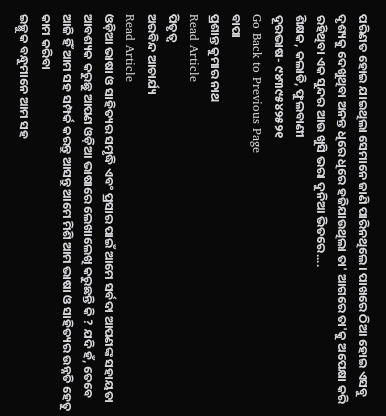ପରିଣତ ହୋଇ ଯାଇଥିଲା ସେମାନେ ଜାଣି ପାରିନଥିଲେ। ପାଖରେ ଠିଆ ହୋଇ ଏସବୁ ଦୃଶ୍ୟକୁ ଦେଖୁଥିବା ଅନନ୍ତ ଧିରେ ଧିରେ ହଜିଯାଉଥିଲା ତା' ଆଗରେ ତା'କୁ ଅପେକ୍ଷା କରି ରହିଥିବା ଏକ ସୁନ୍ଦର ଆଉ ଖୁସି ଭରା ଦୁନିଆ ଭିତରେ....
ଶିକ୍ଷକ, କଲାଡି, ଫୁଲବାଣୀ
ଦୂରଭାଷ- ୯୪୩୯୫୪୨୫୨୧
Go Back to Previous Page
ବାପା
ପ୍ରଶାନ୍ତ କୁମାର ନାଥ
Read Article
ପିତୃତ୍ବ
ଅରବିନ୍ଦ ଆଚାର୍ଯ୍ୟ
Read Article
ଓଡ଼ିଆ ଭାଷା ଓ ସାହିତ୍ୟର ସମୃଦ୍ଧି ଏବଂ ପ୍ରସାର ପାଇଁ ଆମେ ସର୍ବଦା ଆପଣଙ୍କ ସହାୟତା ଆବଶ୍ୟକ କରୁଛୁ ଆପଣ ଓଡ଼ିଆ ଭାଷାରେ ଲେଖାଲେଖି କରୁଛନ୍ତି କି ? ଯଦି ହଁ, ତେବେ ଆଜି ହିଁ ଆମ ସହ ସମ୍ପର୍କ କରନ୍ତୁ ଆସନ୍ତୁ ଆମେ ମିଶି ଆମ ଭାଷା ଓ ସାହିତ୍ୟର ଉନ୍ନତି ହେତୁ କାମ କରିବା
ଇଚ୍ଛୁକ ବନ୍ଧୁମାନେ ଆମ ସହ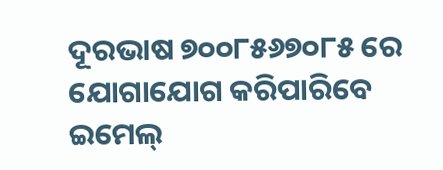ଦୂରଭାଷ ୭୦୦୮୫୬୭୦୮୫ ରେ ଯୋଗାଯୋଗ କରିପାରିବେ
ଇମେଲ୍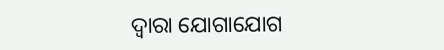ଦ୍ବାରା ଯୋଗାଯୋଗ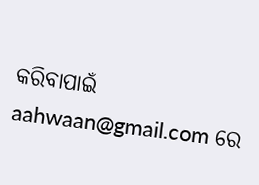କରିବାପାଇଁ aahwaan@gmail.com ରେ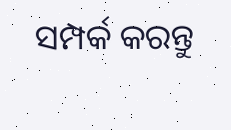ସମ୍ପର୍କ କରନ୍ତୁ